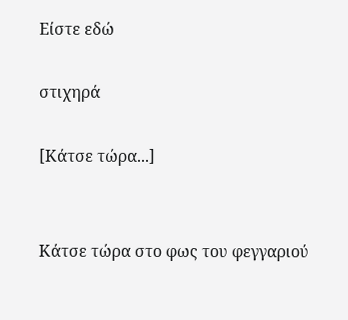Είστε εδώ

στιχηρά

[Κάτσε τώρα...]


Κάτσε τώρα στο φως του φεγγαριού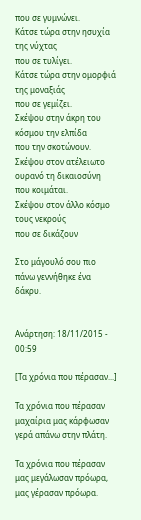που σε γυμνώνει.
Κάτσε τώρα στην ησυχία της νύχτας
που σε τυλίγει.
Κάτσε τώρα στην ομορφιά της μοναξιάς
που σε γεμίζει.
Σκέψου στην άκρη του κόσμου την ελπίδα
που την σκοτώνουν.
Σκέψου στον ατέλειωτο ουρανό τη δικαιοσύνη
που κοιμάται.
Σκέψου στον άλλο κόσμο τους νεκρούς
που σε δικάζουν

Στο μάγουλό σου πιο πάνω γεννήθηκε ένα δάκρυ.


Ανάρτηση: 18/11/2015 - 00:59

[Τα χρόνια που πέρασαν...]

Τα χρόνια που πέρασαν
μαχαίρια μας κάρφωσαν
γερά απάνω στην πλάτη.

Τα χρόνια που πέρασαν
μας μεγάλωσαν πρόωρα,
μας γέρασαν πρόωρα.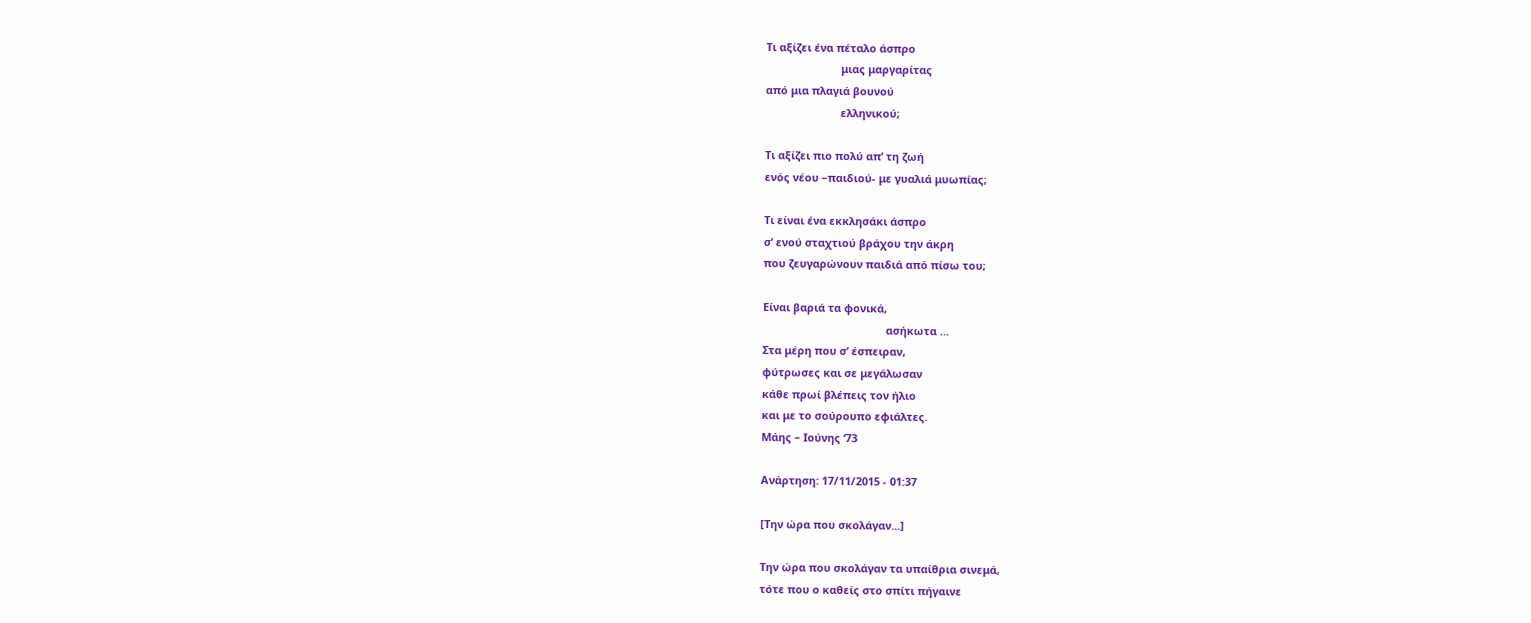Τι αξίζει ένα πέταλο άσπρο
                         μιας μαργαρίτας
από μια πλαγιά βουνού
                         ελληνικού;

Τι αξίζει πιο πολύ απ’ τη ζωή
ενός νέου –παιδιού- με γυαλιά μυωπίας;

Τι είναι ένα εκκλησάκι άσπρο
σ’ ενού σταχτιού βράχου την άκρη
που ζευγαρώνουν παιδιά από πίσω του;

Είναι βαριά τα φονικά,
                                         ασήκωτα …
Στα μέρη που σ’ έσπειραν,
φύτρωσες και σε μεγάλωσαν
κάθε πρωί βλέπεις τον ήλιο
και με το σούρουπο εφιάλτες.
Μάης – Ιούνης ‘73

Ανάρτηση: 17/11/2015 - 01:37

[Την ώρα που σκολάγαν...]

Την ώρα που σκολάγαν τα υπαίθρια σινεμά,
τότε που ο καθείς στο σπίτι πήγαινε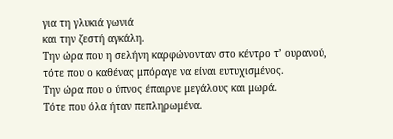για τη γλυκιά γωνιά
και την ζεστή αγκάλη.
Την ώρα που η σελήνη καρφώνονταν στο κέντρο τ’ ουρανού,
τότε που ο καθένας μπόραγε να είναι ευτυχισμένος.
Την ώρα που ο ύπνος έπαιρνε μεγάλους και μωρά.
Τότε που όλα ήταν πεπληρωμένα.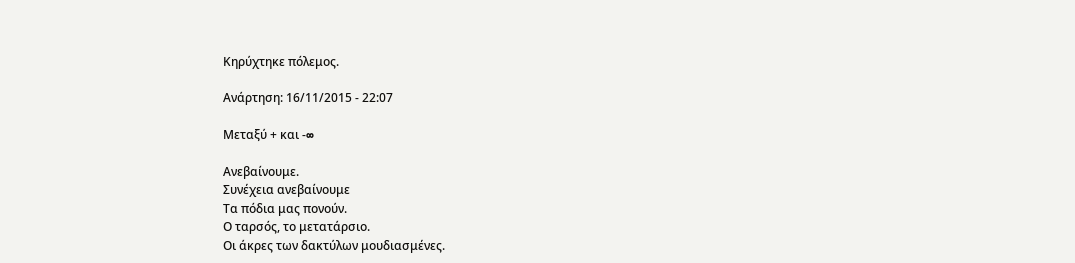Κηρύχτηκε πόλεμος.

Ανάρτηση: 16/11/2015 - 22:07

Μεταξύ + και -∞

Ανεβαίνουμε.
Συνέχεια ανεβαίνουμε
Τα πόδια μας πονούν.
Ο ταρσός, το μετατάρσιο.
Οι άκρες των δακτύλων μουδιασμένες.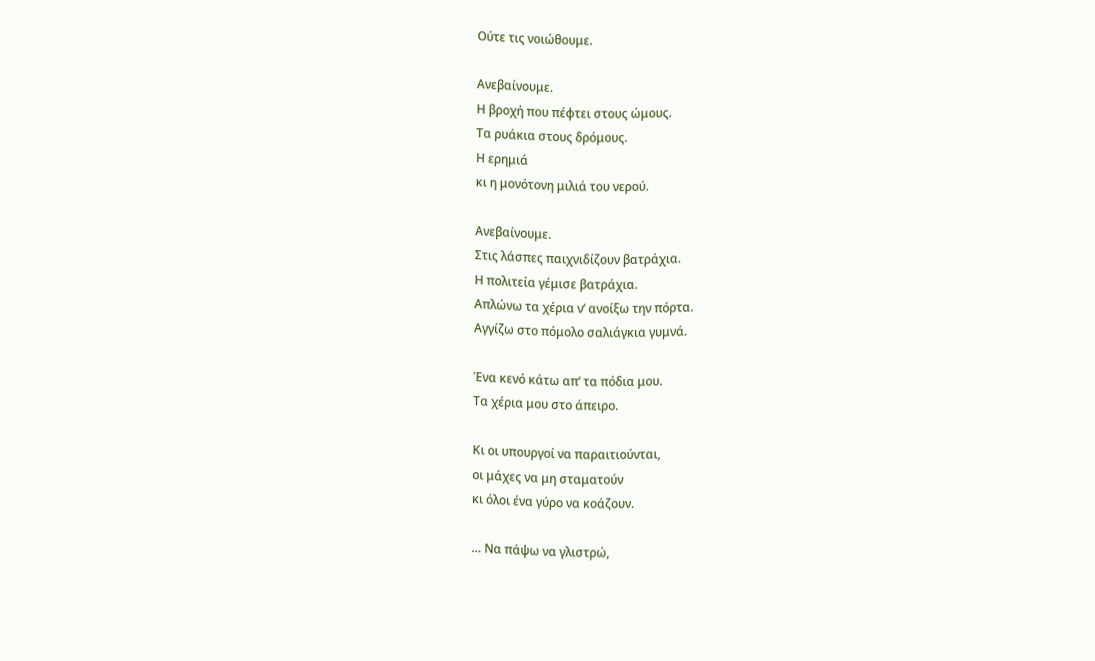Ούτε τις νοιώθουμε.

Ανεβαίνουμε.
Η βροχή που πέφτει στους ώμους.
Τα ρυάκια στους δρόμους.
Η ερημιά
κι η μονότονη μιλιά του νερού.

Ανεβαίνουμε.
Στις λάσπες παιχνιδίζουν βατράχια.
Η πολιτεία γέμισε βατράχια.
Απλώνω τα χέρια ν’ ανοίξω την πόρτα.
Αγγίζω στο πόμολο σαλιάγκια γυμνά.

Ένα κενό κάτω απ’ τα πόδια μου.
Τα χέρια μου στο άπειρο.

Κι οι υπουργοί να παραιτιούνται,
οι μάχες να μη σταματούν
κι όλοι ένα γύρο να κοάζουν.

… Να πάψω να γλιστρώ,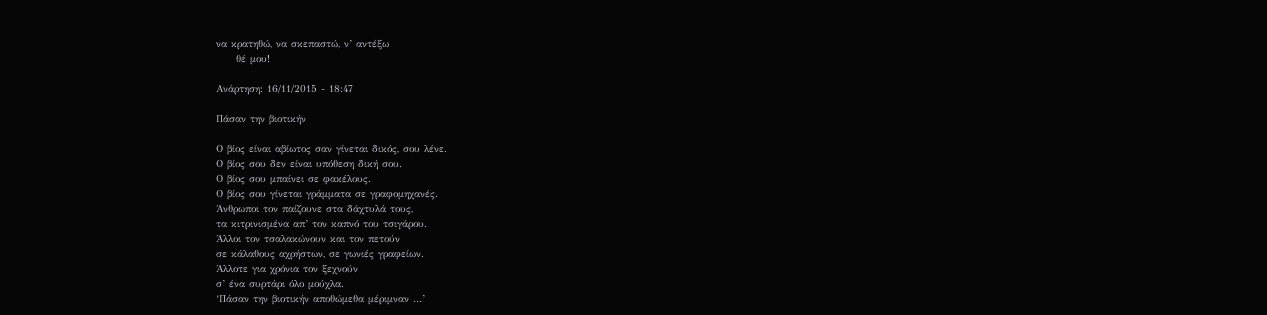να κρατηθώ, να σκεπαστώ, ν’ αντέξω
     θέ μου!

Ανάρτηση: 16/11/2015 - 18:47

Πάσαν την βιοτικήν

Ο βίος είναι αβίωτος σαν γίνεται δικός, σου λένε.
Ο βίος σου δεν είναι υπόθεση δική σου.
Ο βίος σου μπαίνει σε φακέλους.
Ο βίος σου γίνεται γράμματα σε γραφομηχανές.
Άνθρωποι τον παίζουνε στα δάχτυλά τους,
τα κιτρινισμένα απ’ τον καπνό του τσιγάρου.
Άλλοι τον τσαλακώνουν και τον πετούν
σε κάλαθους αχρήστων, σε γωνιές γραφείων.
Άλλοτε για χρόνια τον ξεχνούν
σ’ ένα συρτάρι όλο μούχλα.
‘Πάσαν την βιοτικήν αποθώμεθα μέριμναν …’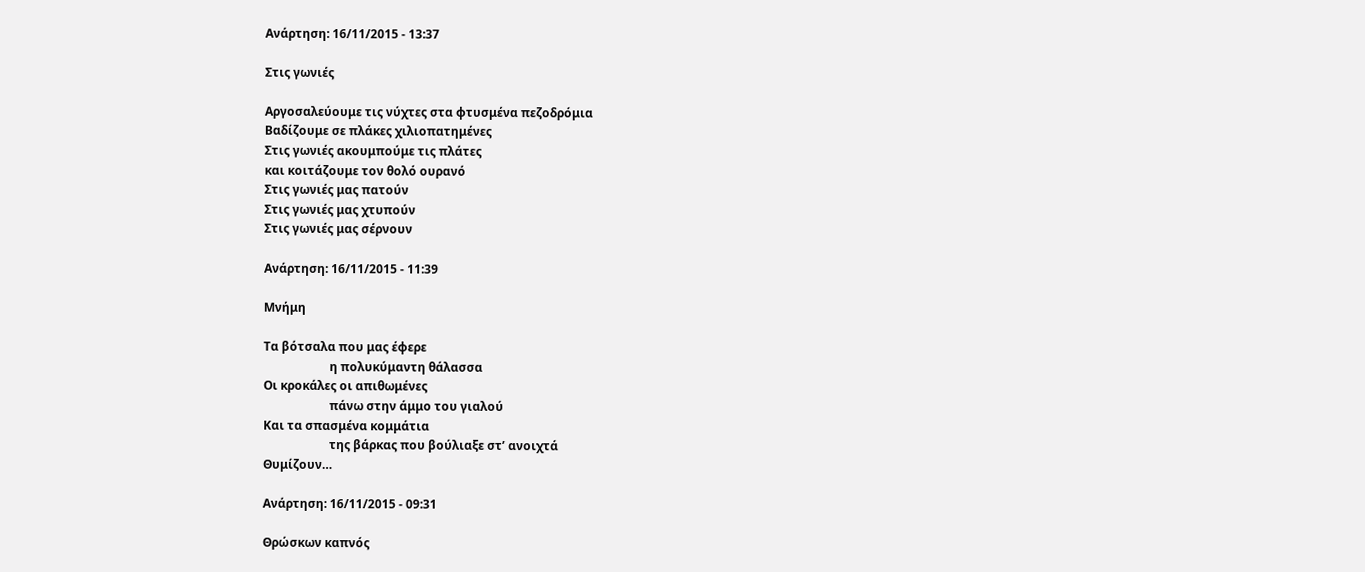Ανάρτηση: 16/11/2015 - 13:37

Στις γωνιές

Αργοσαλεύουμε τις νύχτες στα φτυσμένα πεζοδρόμια
Βαδίζουμε σε πλάκες χιλιοπατημένες
Στις γωνιές ακουμπούμε τις πλάτες
και κοιτάζουμε τον θολό ουρανό
Στις γωνιές μας πατούν
Στις γωνιές μας χτυπούν
Στις γωνιές μας σέρνουν

Ανάρτηση: 16/11/2015 - 11:39

Μνήμη

Τα βότσαλα που μας έφερε
                      η πολυκύμαντη θάλασσα
Οι κροκάλες οι απιθωμένες
                      πάνω στην άμμο του γιαλού
Και τα σπασμένα κομμάτια
                      της βάρκας που βούλιαξε στ’ ανοιχτά
Θυμίζουν…

Ανάρτηση: 16/11/2015 - 09:31

Θρώσκων καπνός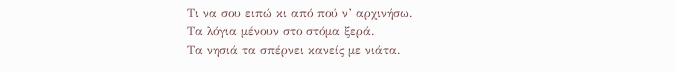Τι να σου ειπώ κι από πού ν’ αρχινήσω.
Τα λόγια μένουν στο στόμα ξερά.
Τα νησιά τα σπέρνει κανείς με νιάτα.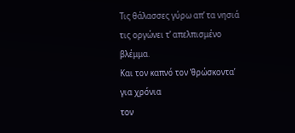Τις θάλασσες γύρω απ’ τα νησιά
τις οργώνει τ’ απελπισμένο βλέμμα.
Και τον καπνό τον ‘θρώσκοντα’ για χρόνια
τον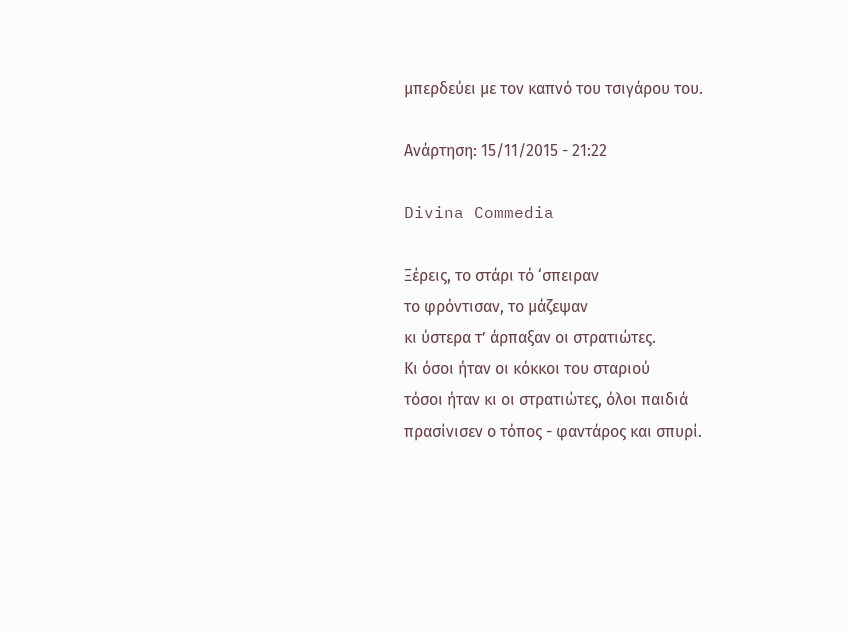μπερδεύει με τον καπνό του τσιγάρου του.

Ανάρτηση: 15/11/2015 - 21:22

Divina Commedia

Ξέρεις, το στάρι τό ‘σπειραν
το φρόντισαν, το μάζεψαν
κι ύστερα τ’ άρπαξαν οι στρατιώτες.
Κι όσοι ήταν οι κόκκοι του σταριού
τόσοι ήταν κι οι στρατιώτες, όλοι παιδιά
πρασίνισεν ο τόπος - φαντάρος και σπυρί.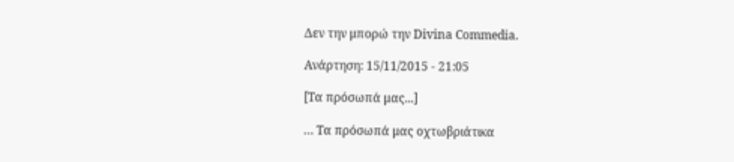Δεν την μπορώ την Divina Commedia.

Ανάρτηση: 15/11/2015 - 21:05

[Τα πρόσωπά μας...]

… Τα πρόσωπά μας οχτωβριάτικα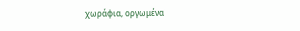χωράφια, οργωμένα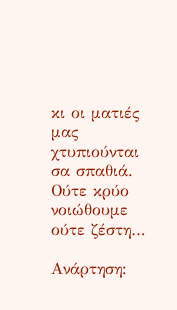κι οι ματιές μας χτυπιούνται σα σπαθιά.
Ούτε κρύο νοιώθουμε ούτε ζέστη…

Ανάρτηση: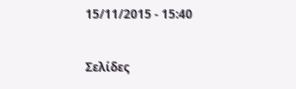15/11/2015 - 15:40

Σελίδες